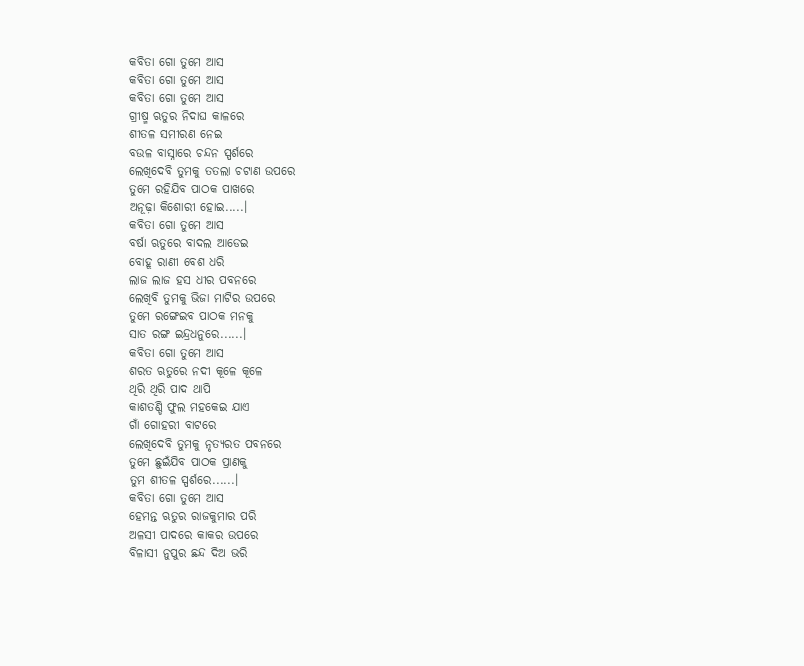କବିତା ଗୋ ତୁମେ ଆସ
କବିତା ଗୋ ତୁମେ ଆସ
କବିତା ଗୋ ତୁମେ ଆସ
ଗ୍ରୀଷ୍ମ ଋତୁର ନିଦାଘ କାଳରେ
ଶୀତଳ ସମୀରଣ ନେଇ
ବଉଳ ବାସ୍ନାରେ ଚନ୍ଦନ ସ୍ପର୍ଶରେ
ଲେଖିଦେବି ତୁମକୁ ତତଲା ଚଟାଣ ଉପରେ
ତୁମେ ରହିଯିବ ପାଠକ ପାଖରେ
ଅନୂଢ଼ା କିଶୋରୀ ହୋଇ.....।
କବିତା ଗୋ ତୁମେ ଆସ
ବର୍ଷା ଋତୁରେ ବାଦଲ ଆଡେଇ
ବୋହୂ ରାଣୀ ବେଶ ଧରି
ଲାଜ ଲାଜ ହସ ଧୀର ପବନରେ
ଲେଖିବି ତୁମକୁ ଭିଜା ମାଟିର ଉପରେ
ତୁମେ ରଙ୍ଗେଇବ ପାଠକ ମନକୁ
ସାତ ରଙ୍ଗ ଇନ୍ଦ୍ରଧନୁରେ......।
କବିତା ଗୋ ତୁମେ ଆସ
ଶରତ ଋତୁରେ ନଦୀ କୂଳେ କୂଳେ
ଥିରି ଥିରି ପାଦ ଥାପି
କାଶତଣ୍ଡି ଫୁଲ ମହକେଇ ଯାଏ
ଗାଁ ଗୋହରୀ ବାଟରେ
ଲେଖିଦେବି ତୁମକୁ ନୃତ୍ୟରତ ପବନରେ
ତୁମେ ଛୁଇଁଯିବ ପାଠକ ପ୍ରାଣକୁ
ତୁମ ଶୀତଳ ସ୍ପର୍ଶରେ......।
କବିତା ଗୋ ତୁମେ ଆସ
ହେମନ୍ତ ଋତୁର ରାଜକୁମାର ପରି
ଅଳସୀ ପାଦରେ କାକର ଉପରେ
ବିଳାସୀ ନୁପୁର ଛନ୍ଦ ଦିଅ ଭରି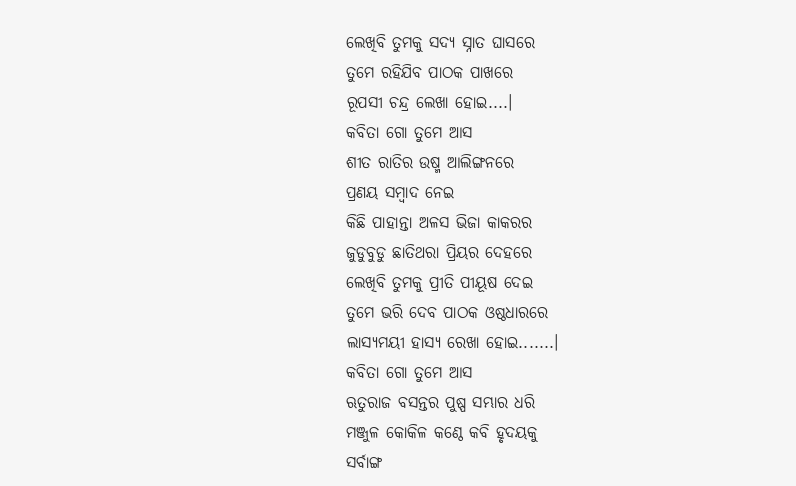ଲେଖିବି ତୁମକୁ ସଦ୍ୟ ସ୍ନାତ ଘାସରେ
ତୁମେ ରହିଯିବ ପାଠକ ପାଖରେ
ରୂପସୀ ଚନ୍ଦ୍ର ଲେଖା ହୋଇ....।
କବିତା ଗୋ ତୁମେ ଆସ
ଶୀତ ରାତିର ଉଷ୍ମ ଆଲିଙ୍ଗନରେ
ପ୍ରଣୟ ସମ୍ବାଦ ନେଇ
କିଛି ପାହାନ୍ତା ଅଳସ ଭିଜା କାକରର
ଜୁଡୁବୁଡୁ ଛାତିଥରା ପ୍ରିୟର ଦେହରେ
ଲେଖିବି ତୁମକୁ ପ୍ରୀତି ପୀୟୂଷ ଦେଇ
ତୁମେ ଭରି ଦେବ ପାଠକ ଓଷ୍ଠଧାରରେ
ଲାସ୍ୟମୟୀ ହାସ୍ୟ ରେଖା ହୋଇ.......।
କବିତା ଗୋ ତୁମେ ଆସ
ଋତୁରାଜ ବସନ୍ତର ପୁଷ୍ପ ସମ୍ଭାର ଧରି
ମଞ୍ଜୁଳ କୋକିଳ କଣ୍ଠେ କବି ହୃଦୟକୁ
ସର୍ବାଙ୍ଗ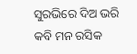ସୁରଭିରେ ଦିଅ ଭରି
କବି ମନ ରସିକ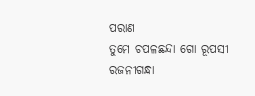ପରାଣ
ତୁମେ ଚପଳଛନ୍ଦା ଗୋ ରୂପସୀ ରଜନୀଗନ୍ଧା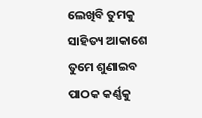ଲେଖିବି ତୁମକୁ ସାହିତ୍ୟ ଆକାଶେ
ତୁମେ ଶୁଣାଇବ ପାଠକ କର୍ଣ୍ଣକୁ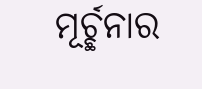ମୂର୍ଚ୍ଛନାର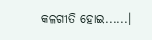କଳଗୀତି ହୋଇ......।